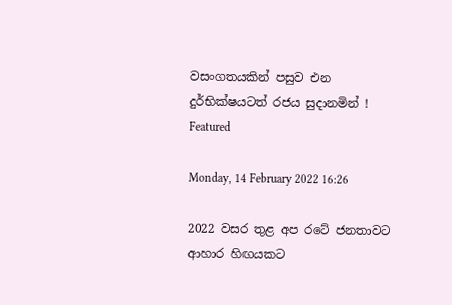වසංගතයකින් පසුව එන දුර්භික්ෂයටත් රජය සුදානමින් ! Featured

Monday, 14 February 2022 16:26

2022 වසර තුළ අප රටේ ජනතාවට ආහාර හිඟයකට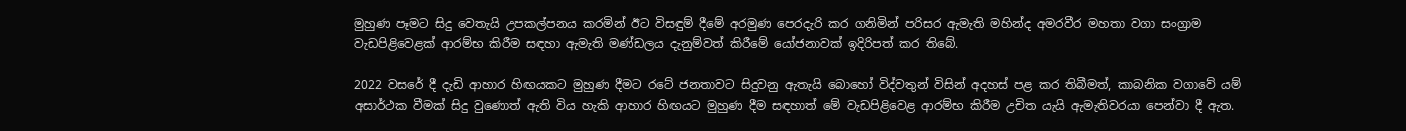මුහුණ පෑමට සිදු වෙතැයි උපකල්පනය කරමින් ඊට විසඳුම් දීමේ අරමුණ පෙරදැරි කර ගනිමින් පරිසර ඇමැති මහින්ද අමරවීර මහතා වගා සංග්‍රාම වැඩපිළිවෙළක් ආරම්භ කිරීම සඳහා ඇමැති මණ්ඩලය දැනුම්වත් කිරීමේ යෝජනාවක් ඉදිරිපත් කර තිබේ.

2022 වසරේ දී දැඩි ආහාර හිඟයකට මුහුණ දීමට රටේ ජනතාවට සිදුවනු ඇතැයි බොහෝ විද්වතුන් විසින් අදහස් පළ කර තිබීමත්, කාබනික වගාවේ යම් අසාර්ථක වීමක් සිදු වුණොත් ඇති විය හැකි ආහාර හිඟයට මුහුණ දීම සඳහාත් මේ වැඩපිළිවෙළ ආරම්භ කිරීම උචිත යැයි ඇමැතිවරයා පෙන්වා දී ඇත.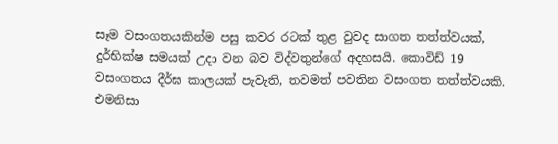සෑම වසංගතයකින්ම පසු කවර රටක් තුළ වුවද සාගත තත්ත්වයක්, දුර්භික්ෂ සමයක් උදා වන බව විද්වතුන්ගේ අදහසයි. කොවිඩ් 19 වසංගතය දීර්ඝ කාලයක් පැවැති, තවමත් පවතින වසංගත තත්ත්වයකි. එමනිසා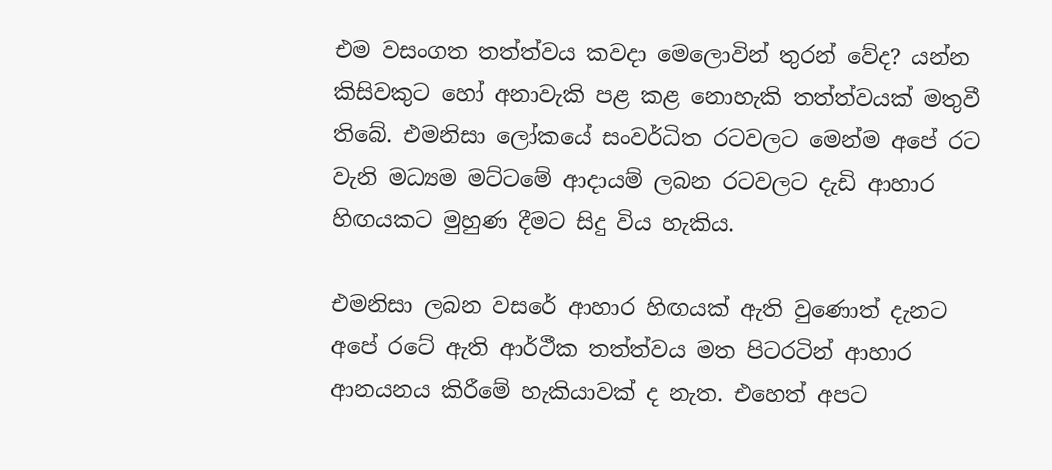එම වසංගත තත්ත්වය කවදා මෙලොවින් තුරන් වේද? යන්න කිසිවකුට හෝ අනාවැකි පළ කළ නොහැකි තත්ත්වයක් මතුවී තිබේ. එමනිසා ලෝකයේ සංවර්ධිත රටවලට මෙන්ම අපේ රට වැනි මධ්‍යම මට්ටමේ ආදායම් ලබන රටවලට දැඩි ආහාර හිඟයකට මුහුණ දීමට සිදු විය හැකිය.

එමනිසා ලබන වසරේ ආහාර හිඟයක් ඇති වුණොත් දැනට අපේ රටේ ඇති ආර්ථීක තත්ත්වය මත පිටරටින් ආහාර ආනයනය කිරීමේ හැකියාවක් ද නැත. එහෙත් අපට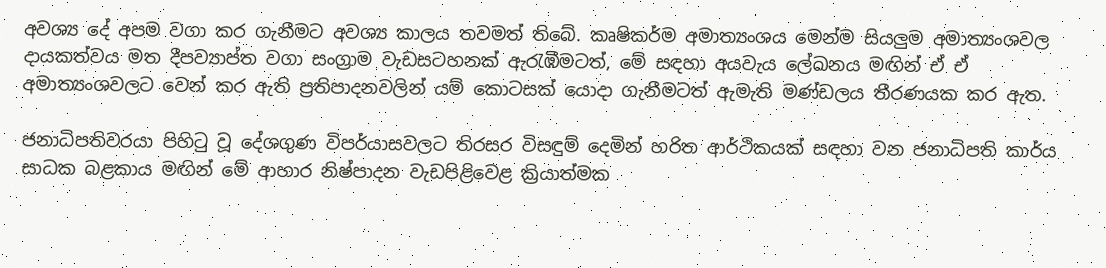අවශ්‍ය දේ අපම වගා කර ගැනීමට අවශ්‍ය කාලය තවමත් තිබේ. කෘෂිකර්ම අමාත්‍යංශය මෙන්ම සියලුම අමාත්‍යංශවල දායකත්වය මත දීපව්‍යාප්ත වගා සංග්‍රාම වැඩසටහනක් ඇරැඹීමටත්, මේ සඳහා අයවැය ලේඛනය මඟින් ඒ ඒ අමාත්‍යංශවලට වෙන් කර ඇති ප්‍රතිපාදනවලින් යම් කොටසක් යොදා ගැනීමටත් ඇමැති මණ්ඩලය තීරණයක කර ඇත.

ජනාධිපතිවරයා පිහිටු වූ දේශගුණ විපර්යාසවලට තිරසර විසඳුම් දෙමින් හරිත ආර්ථිකයක් සඳහා වන ජනාධිපති කාර්ය සාධක බළකාය මඟින් මේ ආහාර නිෂ්පාදන වැඩපිළිවෙළ ක්‍රියාත්මක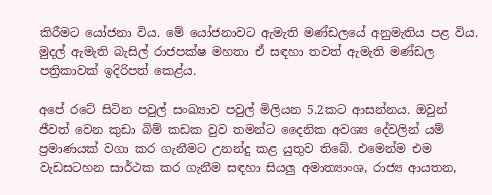කිරීමට යෝජනා විය. මේ යෝජනාවට ඇමැති මණ්ඩලයේ අනුමැතිය පළ විය. මුදල් ඇමැති බැසිල් රාජපක්ෂ මහතා ඒ සඳහා තවත් ඇමැති මණ්ඩල පත්‍රිකාවක් ඉදිරිපත් කෙළ්ය.

අපේ රටේ සිටින පවුල් සංඛ්‍යාව පවුල් මිලියන 5.2කට ආසන්නය. ඔවුන් ජීවත් වෙන කුඩා බිම් කඩක වුව තමන්ට දෛනික අවශ්‍ය දේවලින් යම් ප්‍රමාණයක් වගා කර ගැනීමට උනන්දු කළ යුතුව තිබේ. එමෙන්ම එම වැඩසටහන සාර්ථක කර ගැනීම සඳහා සියලු අමාත්‍යාංශ, රාජ්‍ය ආයතන,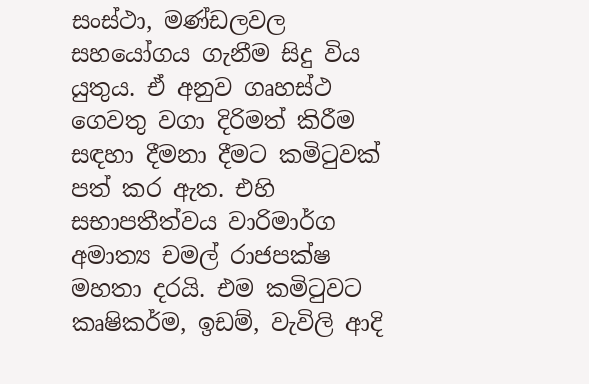සංස්ථා, මණ්ඩලවල සහයෝගය ගැනීම සිදු විය යුතුය. ඒ අනුව ගෘහස්ථ ගෙවතු වගා දිරිමත් කිරීම සඳහා දීමනා දීමට කමිටුවක් පත් කර ඇත. එහි සභාපතීත්වය වාරිමාර්ග අමාත්‍ය චමල් රාජපක්ෂ මහතා දරයි. එම කමිටුවට කෘෂිකර්ම, ඉඩම්, වැවිලි ආදි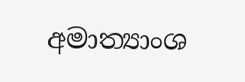අමාත්‍යාංශ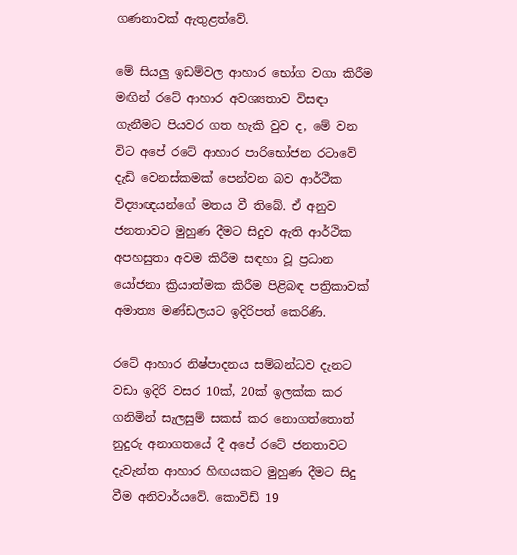ගණනාවක් ඇතුළත්වේ.

මේ සියලු ඉඩම්වල ආහාර භෝග වගා කිරීම මඟින් රටේ ආහාර අවශ්‍යතාව විසඳා ගැනීමට පියවර ගත හැකි වුව ද, මේ වන විට අපේ රටේ ආහාර පාරිභෝජන රටාවේ දැඩි වෙනස්කමක් පෙන්වන බව ආර්ථීක විද්‍යාඥයන්ගේ මතය වී තිබේ. ඒ අනුව ජනතාවට මුහුණ දීමට සිදුව ඇති ආර්ථික අපහසුතා අවම කිරීම සඳහා වූ ප්‍රධාන යෝජනා ක්‍රියාත්මක කිරීම පිළිබඳ පත්‍රිකාවක් අමාත්‍ය මණ්ඩලයට ඉදිරිපත් කෙරිණි.

රටේ ආහාර නිෂ්පාදනය සම්බන්ධව දැනට වඩා ඉදිරි වසර 10ක්, 20ක් ඉලක්ක කර ගනිමින් සැලසුම් සකස් කර නොගත්තොත් නුදුරු අනාගතයේ දී අපේ රටේ ජනතාවට දැවැන්ත ආහාර හිඟයකට මුහුණ දීමට සිදු වීම අනිවාර්යවේ. කොවිඩ් 19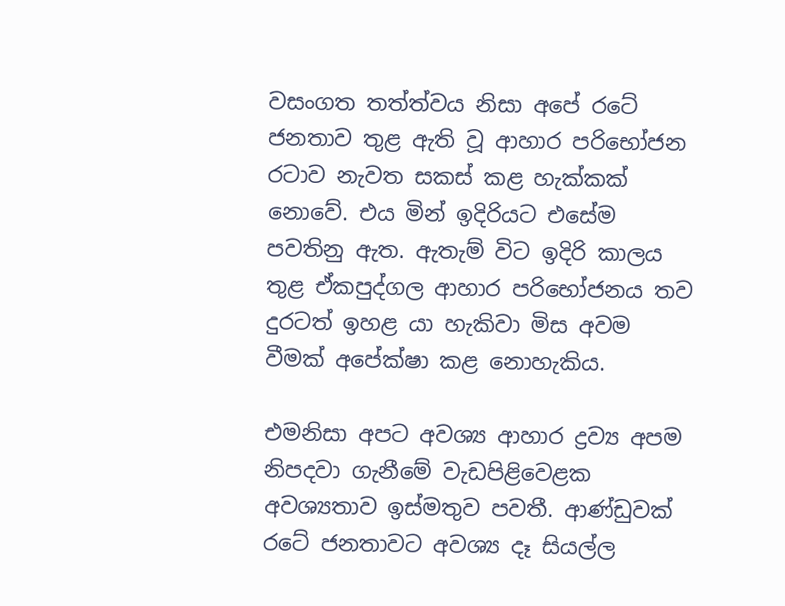වසංගත තත්ත්වය නිසා අපේ රටේ ජනතාව තුළ ඇති වූ ආහාර පරිභෝජන රටාව නැවත සකස් කළ හැක්කක් නොවේ. එය මින් ඉදිරියට එසේම පවතිනු ඇත. ඇතැම් විට ඉදිරි කාලය තුළ ඒකපුද්ගල ආහාර පරිභෝජනය තව දුරටත් ඉහළ යා හැකිවා මිස අවම වීමක් අපේක්ෂා කළ නොහැකිය.

එමනිසා අපට අවශ්‍ය ආහාර ද්‍රව්‍ය අපම නිපදවා ගැනීමේ වැඩපිළිවෙළක අවශ්‍යතාව ඉස්මතුව පවතී. ආණ්ඩුවක් රටේ ජනතාවට අවශ්‍ය දෑ සියල්ල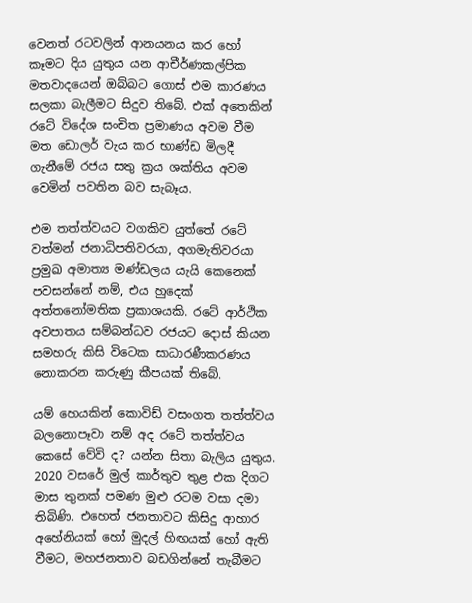වෙනත් රටවලින් ආනයනය කර හෝ කෑමට දිය යුතුය යන ආචීර්ණකල්පික මතවාදයෙන් ඔබ්බට ගොස් එම කාරණය සලකා බැලීමට සිදුව තිබේ. එක් අතෙකින් රටේ විදේශ සංචිත ප්‍රමාණය අවම වීම මත ඩොලර් වැය කර භාණ්ඩ මිලදී ගැනීමේ රජය සතු ක්‍රය ශක්තිය අවම වෙමින් පවතින බව සැබෑය.

එම තත්ත්වයට වගකිව යුත්තේ රටේ වත්මන් ජනාධිපතිවරයා, අගමැතිවරයා ප්‍රමුඛ අමාත්‍ය මණ්ඩලය යැයි කෙනෙක් පවසන්නේ නම්, එය හුදෙක් අත්තනෝමතික ප්‍රකාශයකි. රටේ ආර්ථික අවපාතය සම්බන්ධව රජයට දොස් කියන සමහරු කිසි විටෙක සාධාරණීකරණය නොකරන කරුණු කීපයක් තිබේ.

යම් හෙයකින් කොවිඩ් වසංගත තත්ත්වය බලනොපෑවා නම් අද රටේ තත්ත්වය කෙසේ වේවි ද? යන්න සිතා බැලිය යුතුය. 2020 වසරේ මුල් කාර්තුව තුළ එක දිගට මාස තුනක් පමණ මුළු රටම වසා දමා තිබිණි. එහෙත් ජනතාවට කිසිදු ආහාර අහේනියක් හෝ මුදල් හිඟයක් හෝ ඇති වීමට, මහජනතාව බඩගින්නේ තැබීමට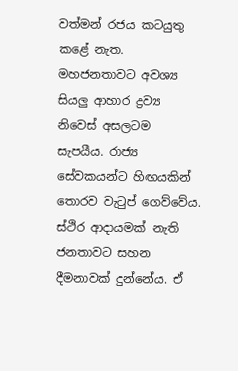වත්මන් රජය කටයුතු කළේ නැත. මහජනතාවට අවශ්‍ය සියලු ආහාර ද්‍රව්‍ය නිවෙස් අසලටම සැපයීය. රාජ්‍ය සේවකයන්ට හිඟයකින් තොරව වැටුප් ගෙව්වේය. ස්ථිර ආදායමක් නැති ජනතාවට සහන දීමනාවක් දුන්නේය. ඒ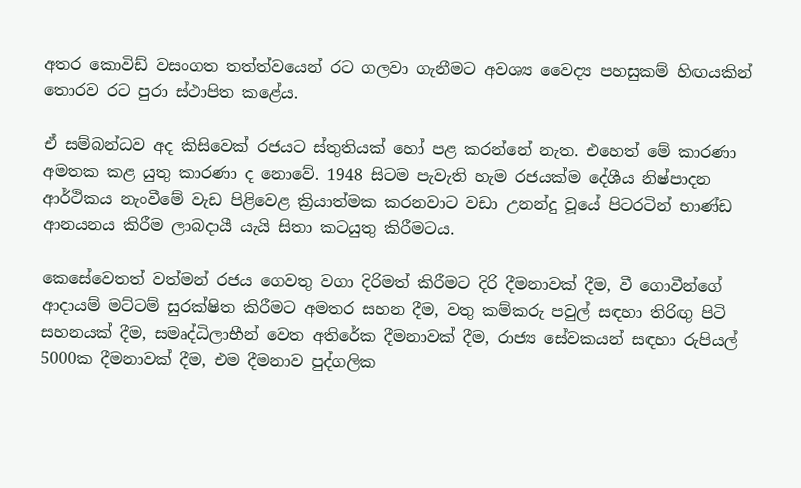අතර කොවිඩ් වසංගත තත්ත්වයෙන් රට ගලවා ගැනීමට අවශ්‍ය වෛද්‍ය පහසුකම් හිඟයකින් තොරව රට පුරා ස්ථාපිත කළේය.

ඒ සම්බන්ධව අද කිසිවෙක් රජයට ස්තුතියක් හෝ පළ කරන්නේ නැත. එහෙත් මේ කාරණා අමතක කළ යුතු කාරණා ද නොවේ. 1948 සිටම පැවැති හැම රජයක්ම දේශීය නිෂ්පාදන ආර්ථිකය නැංවීමේ වැඩ පිළිවෙළ ක්‍රියාත්මක කරනවාට වඩා උනන්දු වූයේ පිටරටින් භාණ්ඩ ආනයනය කිරීම ලාබදායී යැයි සිතා කටයුතු කිරීමටය.

කෙසේවෙතත් වත්මන් රජය ගෙවතු වගා දිරිමත් කිරීමට දිරි දීමනාවක් දීම, වී ගොවීන්ගේ ආදායම් මට්ටම් සුරක්ෂිත කිරීමට අමතර සහන දීම, වතු කම්කරු පවුල් සඳහා තිරිඟු පිටි සහනයක් දීම, සමෘද්ධිලාභීන් වෙත අතිරේක දීමනාවක් දීම, රාජ්‍ය සේවකයන් සඳහා රුපියල් 5000ක දීමනාවක් දීම, එම දීමනාව පුද්ගලික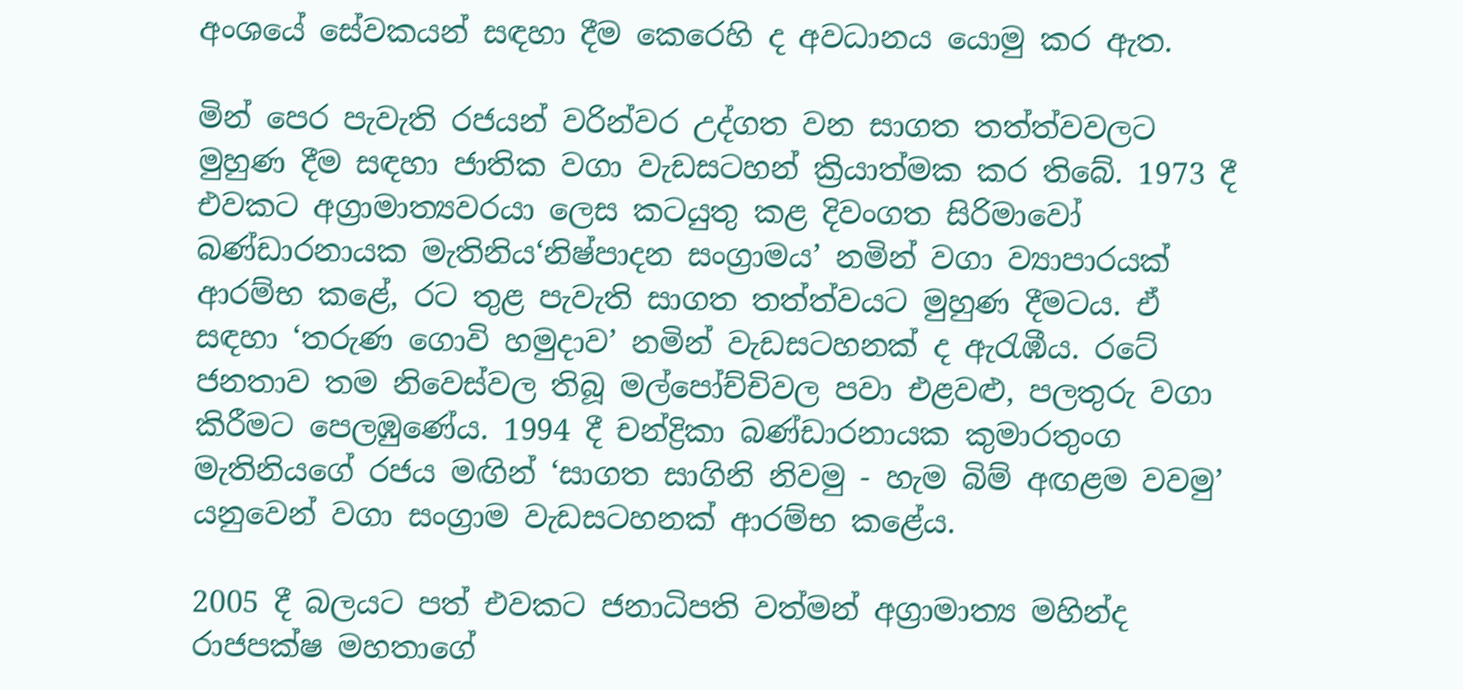අංශයේ සේවකයන් සඳහා දීම කෙරෙහි ද අවධානය යොමු කර ඇත.

මින් පෙර පැවැති රජයන් වරින්වර උද්ගත වන සාගත තත්ත්වවලට මුහුණ දීම සඳහා ජාතික වගා වැඩසටහන් ක්‍රියාත්මක කර තිබේ. 1973 දී එවකට අග්‍රාමාත්‍යවරයා ලෙස කටයුතු කළ දිවංගත සිරිමාවෝ බණ්ඩාරනායක මැතිනිය‘නිෂ්පාදන සංග්‍රාමය’ නමින් වගා ව්‍යාපාරයක් ආරම්භ කළේ, රට තුළ පැවැති සාගත තත්ත්වයට මුහුණ දීමටය. ඒ සඳහා ‘තරුණ ගොවි හමුදාව’ නමින් වැඩසටහනක් ද ඇරැඹීය. රටේ ජනතාව තම නිවෙස්වල තිබූ මල්පෝච්චිවල පවා එළවළු, පලතුරු වගා කිරීමට පෙලඹුණේය. 1994 දී චන්ද්‍රිකා බණ්ඩාරනායක කුමාරතුංග මැතිනියගේ රජය මඟින් ‘සාගත සාගිනි නිවමු - හැම බිම් අඟළම වවමු’ යනුවෙන් වගා සංග්‍රාම වැඩසටහනක් ආරම්භ කළේය.

2005 දී බලයට පත් එවකට ජනාධිපති වත්මන් අග්‍රාමාත්‍ය මහින්ද රාජපක්ෂ මහතාගේ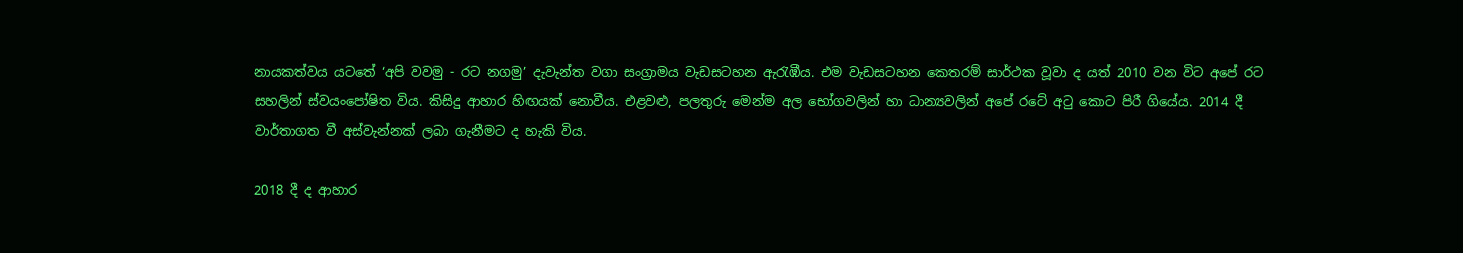නායකත්වය යටතේ ‘අපි වවමු - රට නගමු’ දැවැන්ත වගා සංග්‍රාමය වැඩසටහන ඇරැඹීය. එම වැඩසටහන කෙතරම් සාර්ථක වූවා ද යත් 2010 වන විට අපේ රට සහලින් ස්වයංපෝෂිත විය. කිසිදු ආහාර හිඟයක් නොවීය. එළවළු, පලතුරු මෙන්ම අල භෝගවලින් හා ධාන්‍යවලින් අපේ රටේ අටු කොට පිරී ගියේය. 2014 දී වාර්තාගත වී අස්වැන්නක් ලබා ගැනීමට ද හැකි විය.

2018 දී ද ආහාර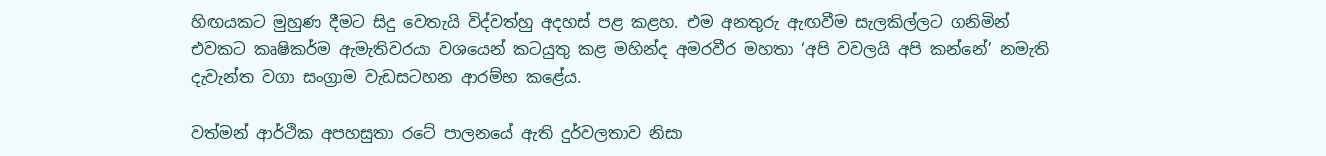හිඟයකට මුහුණ දීමට සිදු වෙතැයි විද්වත්හු අදහස් පළ කළහ. එම අනතුරු ඇඟවීම සැලකිල්ලට ගනිමින් එවකට කෘෂිකර්ම ඇමැතිවරයා වශයෙන් කටයුතු කළ මහින්ද අමරවීර මහතා ‘අපි වවලයි අපි කන්නේ’ නමැති දැවැන්ත වගා සංග්‍රාම වැඩසටහන ආරම්භ කළේය.

වත්මන් ආර්ථික අපහසුතා රටේ පාලනයේ ඇති දුර්වලතාව නිසා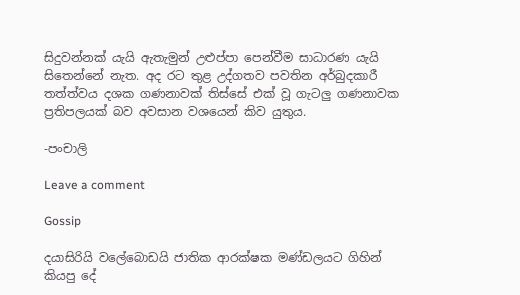සිදුවන්නක් යැයි ඇතැමුන් උළුප්පා පෙන්වීම සාධාරණ යැයි සිතෙන්නේ නැත. අද රට තුළ උද්ගතව පවතින අර්බුදකාරී තත්ත්වය දශක ගණනාවක් තිස්සේ එක් වූ ගැටලු ගණනාවක ප්‍රතිපලයක් බව අවසාන වශයෙන් කිව යුතුය.

-පංචාලි

Leave a comment

Gossip

දයාසිරියි වලේබොඩයි ජාතික ආරක්ෂක මණ්ඩලයට ගිහින් කියපු දේ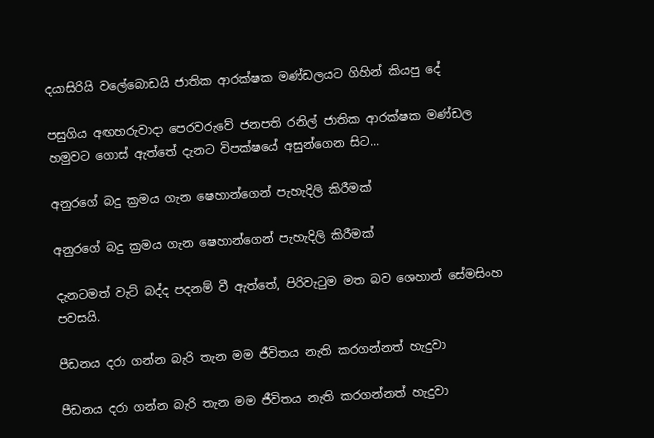දයාසිරියි වලේබොඩයි ජාතික ආරක්ෂක මණ්ඩලයට ගිහින් කියපු දේ

පසුගිය අඟහරුවාදා පෙරවරුවේ ජනපති රනිල් ජාතික ආරක්ෂක මණ්ඩල හමුවට ගොස් ඇත්තේ දැනට විපක්ෂයේ අසුන්ගෙන සිට...

අනුරගේ බදු ක්‍රමය ගැන ෂෙහාන්ගෙන් පැහැදිලි කිරීමක්

අනුරගේ බදු ක්‍රමය ගැන ෂෙහාන්ගෙන් පැහැදිලි කිරීමක්

දැනටමත් වැට් බද්ද පදනම් වී ඇත්තේ, පිරිවැටුම මත බව ශෙහාන් සේමසිංහ පවසයි.

පීඩනය දරා ගන්න බැරි තැන මම ජීවිතය නැති කරගන්නත් හැදුවා

පීඩනය දරා ගන්න බැරි තැන මම ජීවිතය නැති කරගන්නත් හැදුවා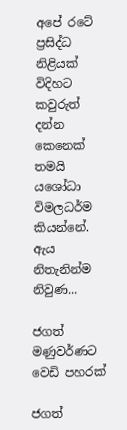අපේ රටේ ප්‍රසිද්ධ නිළියක් විදිහට කවුරුත් දන්න කෙනෙක් තමයි යශෝධා විමලධර්ම කියන්නේ. ඇය නිතැනින්ම නිවුණ...

ජගත් මණුවර්ණට වෙඩි පහරක්

ජගත්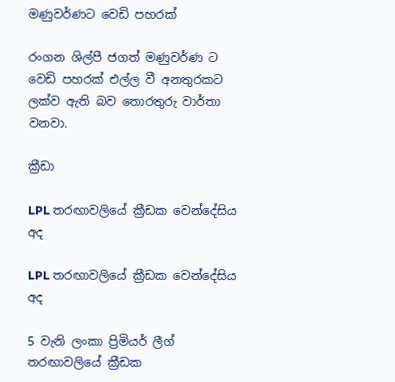මණුවර්ණට වෙඩි පහරක්

රංගන ශිල්පී ජගත් මණුවර්ණ ට වෙඩි පහරක් එල්ල වී අනතුරකට ලක්ව ඇති බව තොරතුරු වාර්තා වනවා.

ක්‍රීඩා

LPL තරඟාවලියේ ක්‍රීඩක වෙන්දේසිය අද

LPL තරඟාවලියේ ක්‍රීඩක වෙන්දේසිය අද

5 වැනි ලංකා ප්‍රිමියර් ලීග් තරඟාවලියේ ක්‍රීඩක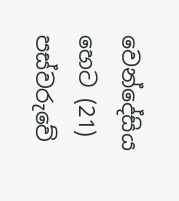වෙන්දේසිය හෙට (21) පස්වරුවේ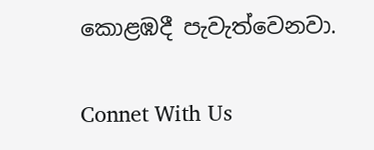කොළඹදී පැවැත්වෙනවා.

Connet With Us